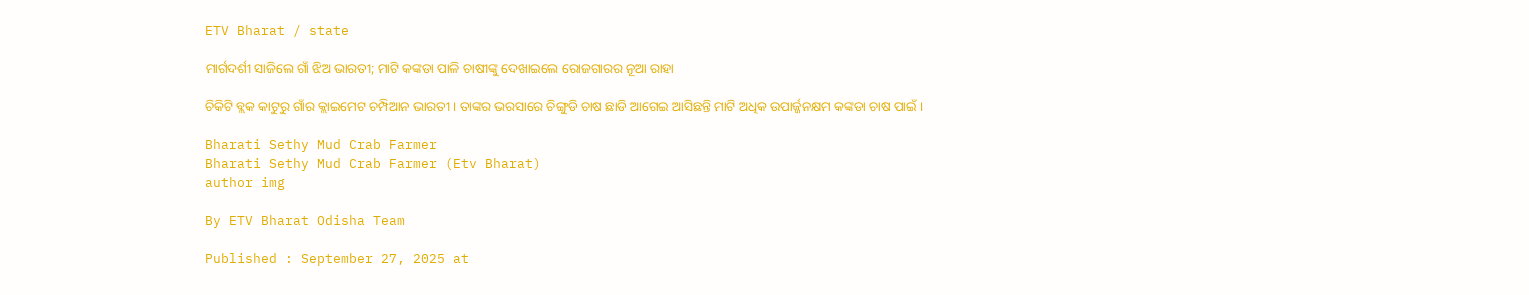ETV Bharat / state

ମାର୍ଗଦର୍ଶୀ ସାଜିଲେ ଗାଁ ଝିଅ ଭାରତୀ; ମାଟି କଙ୍କଡା ପାଳି ଚାଷୀଙ୍କୁ ଦେଖାଇଲେ ରୋଜଗାରର ନୂଆ ରାହା

ଚିକିଟି ବ୍ଲକ କାଟୁରୁ ଗାଁର କ୍ଲାଇମେଟ ଚମ୍ପିଆନ ଭାରତୀ । ତାଙ୍କର ଭରସାରେ ଚିଙ୍ଗୁଡି ଚାଷ ଛାଡି ଆଗେଇ ଆସିଛନ୍ତି ମାଟି ଅଧିକ ଉପାର୍ଜ୍ଜନକ୍ଷମ କଙ୍କଡା ଚାଷ ପାଇଁ ।

Bharati Sethy Mud Crab Farmer
Bharati Sethy Mud Crab Farmer (Etv Bharat)
author img

By ETV Bharat Odisha Team

Published : September 27, 2025 at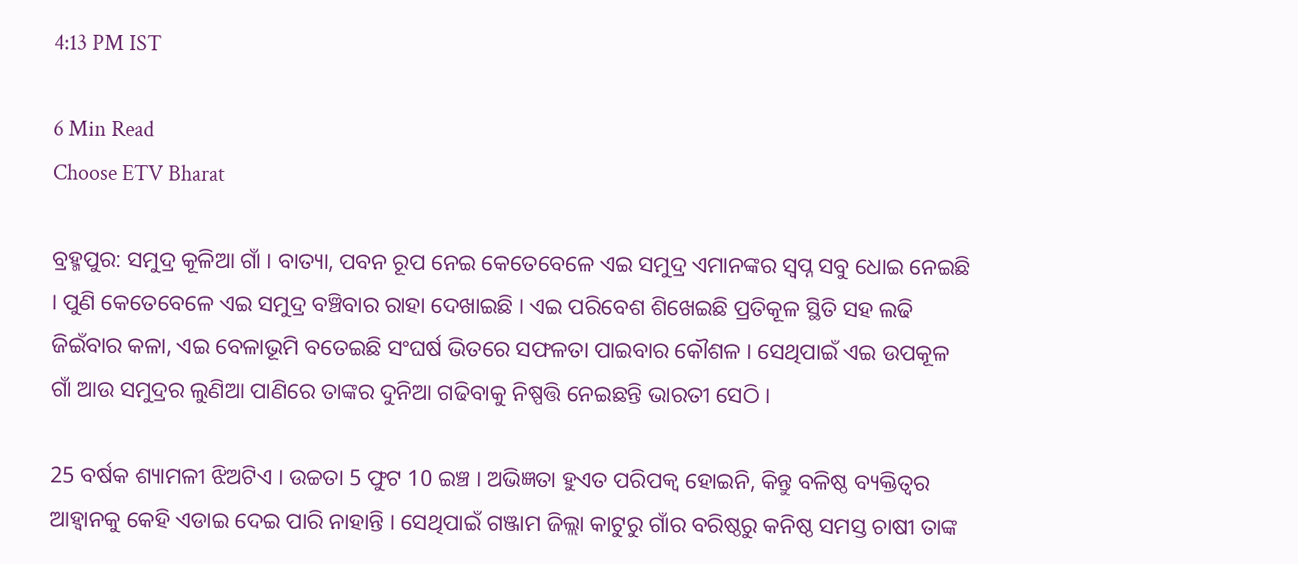4:13 PM IST

6 Min Read
Choose ETV Bharat

ବ୍ରହ୍ମପୁର: ସମୁଦ୍ର କୂଳିଆ ଗାଁ । ବାତ୍ୟା, ପବନ ରୂପ ନେଇ କେତେବେଳେ ଏଇ ସମୁଦ୍ର ଏମାନଙ୍କର ସ୍ୱପ୍ନ ସବୁ ଧୋଇ ନେଇଛି । ପୁଣି କେତେବେଳେ ଏଇ ସମୁଦ୍ର ବଞ୍ଚିବାର ରାହା ଦେଖାଇଛି । ଏଇ ପରିବେଶ ଶିଖେଇଛି ପ୍ରତିକୂଳ ସ୍ଥିତି ସହ ଲଢି ଜିଇଁବାର କଳା, ଏଇ ବେଳାଭୂମି ବତେଇଛି ସଂଘର୍ଷ ଭିତରେ ସଫଳତା ପାଇବାର କୌଶଳ । ସେଥିପାଇଁ ଏଇ ଉପକୂଳ ଗାଁ ଆଉ ସମୁଦ୍ରର ଲୁଣିଆ ପାଣିରେ ତାଙ୍କର ଦୁନିଆ ଗଢିବାକୁ ନିଷ୍ପତ୍ତି ନେଇଛନ୍ତି ଭାରତୀ ସେଠି ।

25 ବର୍ଷକ ଶ୍ୟାମଳୀ ଝିଅଟିଏ । ଉଚ୍ଚତା 5 ଫୁଟ 10 ଇଞ୍ଚ । ଅଭିଜ୍ଞତା ହୁଏତ ପରିପକ୍ୱ ହୋଇନି, କିନ୍ତୁ ବଳିଷ୍ଠ ବ୍ୟକ୍ତିତ୍ୱର ଆହ୍ୱାନକୁ କେହି ଏଡାଇ ଦେଇ ପାରି ନାହାନ୍ତି । ସେଥିପାଇଁ ଗଞ୍ଜାମ ଜିଲ୍ଲା କାଟୁରୁ ଗାଁର ବରିଷ୍ଠରୁ କନିଷ୍ଠ ସମସ୍ତ ଚାଷୀ ତାଙ୍କ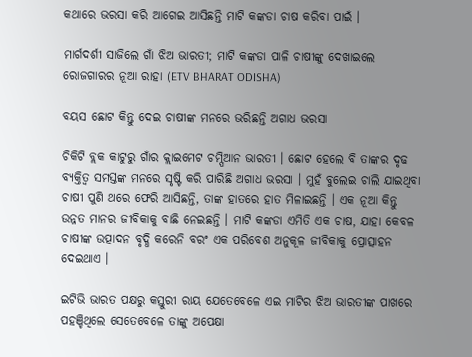କଥାରେ ଭରସା କରି ଆଗେଇ ଆସିଛନ୍ତି ମାଟି କଙ୍କଡା ଚାଷ କରିବା ପାଇଁ ।

ମାର୍ଗଦର୍ଶୀ ସାଜିଲେ ଗାଁ ଝିଅ ଭାରତୀ; ମାଟି କଙ୍କଡା ପାଳି ଚାଷୀଙ୍କୁ ଦେଖାଇଲେ ରୋଜଗାରର ନୂଆ ରାହା (ETV BHARAT ODISHA)

ବୟସ ଛୋଟ କିନ୍ତୁ ଦେଇ ଚାଷୀଙ୍କ ମନରେ ଭରିଛନ୍ତି ଅଗାଧ ଭରସା

ଚିକିଟି ବ୍ଲକ କାଟୁରୁ ଗାଁର କ୍ଲାଇମେଟ ଚମ୍ପିଆନ ଭାରତୀ । ଛୋଟ ହେଲେ ବି ତାଙ୍କର ଦୃଢ ବ୍ୟକ୍ତିତ୍ୱ ସମସ୍ତଙ୍କ ମନରେ ସୃଷ୍ଟି କରି ପାରିଛି ଅଗାଧ ଭରସା । ମୁହଁ ବୁଲେଇ ଚାଲି ଯାଇଥିବା ଚାଷୀ ପୁଣି ଥରେ ଫେରି ଆସିଛନ୍ତି, ତାଙ୍କ ହାତରେ ହାତ ମିଳାଇଛନ୍ତି । ଏକ ନୂଆ କିନ୍ତୁ ଉନ୍ନତ ମାନର ଜୀବିକାକୁ ବାଛି ନେଇଛନ୍ତି । ମାଟି କଙ୍କଡା ଏମିତି ଏକ ଚାଷ, ଯାହା କେବଳ ଚାଷୀଙ୍କ ଉତ୍ପାଦନ ବୃଦ୍ଧି କରେନି ବରଂ ଏକ ପରିବେଶ ଅନୁକୂଳ ଜୀବିକାକୁ ପ୍ରୋତ୍ସାହନ ଦେଇଥାଏ ।

ଇଟିଭି ଭାରତ ପକ୍ଷରୁ କସ୍ତୁରୀ ରାୟ ଯେତେବେଳେ ଏଇ ମାଟିର ଝିଅ ଭାରତୀଙ୍କ ପାଖରେ ପହଞ୍ଚିଥିଲେ ସେତେବେଳେ ତାଙ୍କୁ ଅପେକ୍ଷା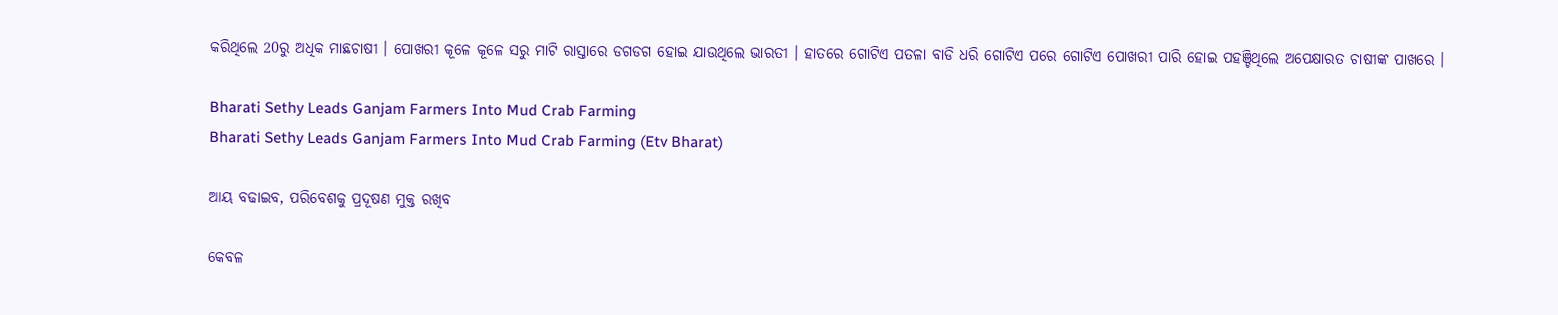କରିଥିଲେ 20ରୁ ଅଧିକ ମାଛଚାଷୀ । ପୋଖରୀ କୂଳେ କୂଳେ ସରୁ ମାଟି ରାସ୍ତାରେ ଡଗଡଗ ହୋଇ ଯାଉଥିଲେ ଭାରତୀ । ହାତରେ ଗୋଟିଏ ପତଳା ବାଡି ଧରି ଗୋଟିଏ ପରେ ଗୋଟିଏ ପୋଖରୀ ପାରି ହୋଇ ପହଞ୍ଚିଥିଲେ ଅପେକ୍ଷାରତ ଚାଷୀଙ୍କ ପାଖରେ ।

Bharati Sethy Leads Ganjam Farmers Into Mud Crab Farming
Bharati Sethy Leads Ganjam Farmers Into Mud Crab Farming (Etv Bharat)

ଆୟ ବଢାଇବ, ପରିବେଶକୁ ପ୍ରଦୂଷଣ ମୁକ୍ତ ରଖିବ

କେବଳ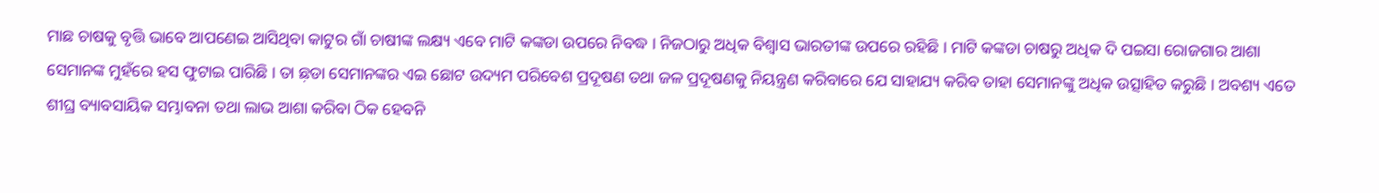ମାଛ ଚାଷକୁ ବୃତ୍ତି ଭାବେ ଆପଣେଇ ଆସିଥିବା କାଟୁର ଗାଁ ଚାଷୀଙ୍କ ଲକ୍ଷ୍ୟ ଏବେ ମାଟି କଙ୍କଡା ଉପରେ ନିବଦ୍ଧ । ନିଜଠାରୁ ଅଧିକ ବିଶ୍ୱାସ ଭାରତୀଙ୍କ ଉପରେ ରହିଛି । ମାଟି କଙ୍କଡା ଚାଷରୁ ଅଧିକ ଦି ପଇସା ରୋଜଗାର ଆଶା ସେମାନଙ୍କ ମୁହଁରେ ହସ ଫୁଟାଇ ପାରିଛି । ତା ଛ଼ଡା ସେମାନଙ୍କର ଏଇ ଛୋଟ ଉଦ୍ୟମ ପରିବେଶ ପ୍ରଦୂଷଣ ତଥା ଜଳ ପ୍ରଦୂଷଣକୁ ନିୟନ୍ତ୍ରଣ କରିବାରେ ଯେ ସାହାଯ୍ୟ କରିବ ତାହା ସେମାନଙ୍କୁ ଅଧିକ ଉତ୍ସାହିତ କରୁଛି । ଅବଶ୍ୟ ଏତେ ଶୀଘ୍ର ବ୍ୟାବସାୟିକ ସମ୍ଭାବନା ତଥା ଲାଭ ଆଶା କରିବା ଠିକ ହେବନି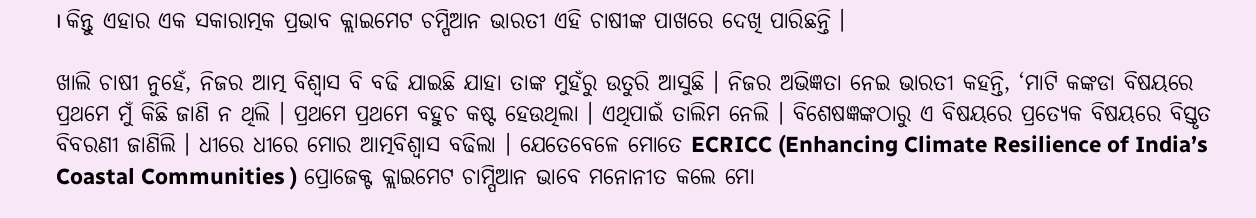। କିନ୍ତୁ ଏହାର ଏକ ସକାରାତ୍ମକ ପ୍ରଭାବ କ୍ଲାଇମେଟ ଚମ୍ପିଆନ ଭାରତୀ ଏହି ଚାଷୀଙ୍କ ପାଖରେ ଦେଖି ପାରିଛନ୍ତି ।

ଖାଲି ଚାଷୀ ନୁହେଁ, ନିଜର ଆତ୍ମ ବିଶ୍ୱାସ ବି ବଢି ଯାଇଛି ଯାହା ତାଙ୍କ ମୁହଁରୁ ଉତୁରି ଆସୁଛି । ନିଜର ଅଭିଜ୍ଞତା ନେଇ ଭାରତୀ କହନ୍ତି, ‘ମାଟି କଙ୍କଡା ବିଷୟରେ ପ୍ରଥମେ ମୁଁ କିଛି ଜାଣି ନ ଥିଲି । ପ୍ରଥମେ ପ୍ରଥମେ ବହୁଚ କଷ୍ଟ ହେଉଥିଲା । ଏଥିପାଇଁ ତାଲିମ ନେଲି । ବିଶେଷଜ୍ଞଙ୍କଠାରୁ ଏ ବିଷୟରେ ପ୍ରତ୍ୟେକ ବିଷୟରେ ବିସ୍ତୃତ ବିବରଣୀ ଜାଣିଲି । ଧୀରେ ଧୀରେ ମୋର ଆତ୍ମବିଶ୍ୱାସ ବଢିଲା । ଯେତେବେଳେ ମୋତେ ECRICC (Enhancing Climate Resilience of India’s Coastal Communities ) ପ୍ରୋଜେକ୍ଟ କ୍ଲାଇମେଟ ଚାମ୍ପିଆନ ଭାବେ ମନୋନୀତ କଲେ ମୋ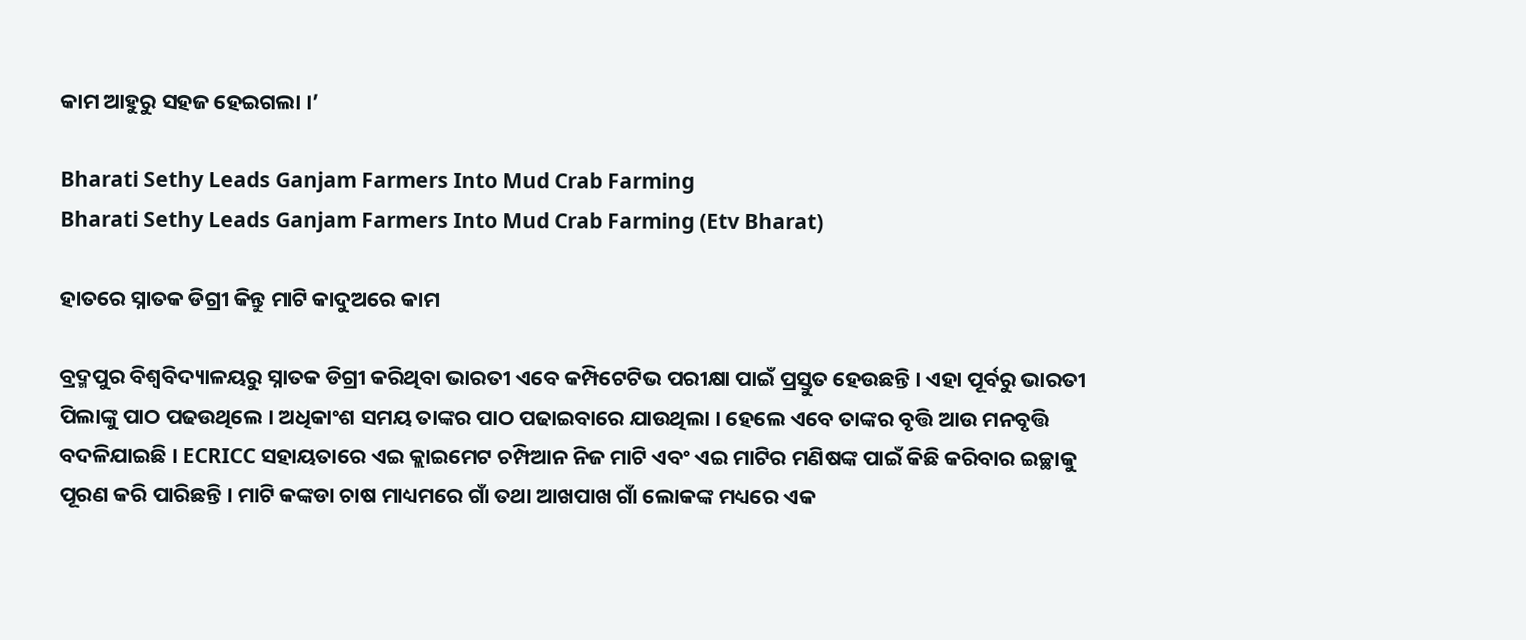କାମ ଆହୁରୁ ସହଜ ହେଇଗଲା ।’

Bharati Sethy Leads Ganjam Farmers Into Mud Crab Farming
Bharati Sethy Leads Ganjam Farmers Into Mud Crab Farming (Etv Bharat)

ହାତରେ ସ୍ନାତକ ଡିଗ୍ରୀ କିନ୍ତୁ ମାଟି କାଦୁଅରେ କାମ

ବ୍ରଦ୍ମପୁର ବିଶ୍ୱବିଦ୍ୟାଳୟରୁ ସ୍ନାତକ ଡିଗ୍ରୀ କରିଥିବା ଭାରତୀ ଏବେ କମ୍ପିଟେଟିଭ ପରୀକ୍ଷା ପାଇଁ ପ୍ରସ୍ତୁତ ହେଉଛନ୍ତି । ଏହା ପୂର୍ବରୁ ଭାରତୀ ପିଲାଙ୍କୁ ପାଠ ପଢଉଥିଲେ । ଅଧିକାଂଶ ସମୟ ତାଙ୍କର ପାଠ ପଢାଇବାରେ ଯାଉଥିଲା । ହେଲେ ଏବେ ତାଙ୍କର ବୃତ୍ତି ଆଉ ମନବୃତ୍ତି ବଦଳିଯାଇଛି । ECRICC ସହାୟତାରେ ଏଇ କ୍ଲାଇମେଟ ଚମ୍ପିଆନ ନିଜ ମାଟି ଏବଂ ଏଇ ମାଟିର ମଣିଷଙ୍କ ପାଇଁ କିଛି କରିବାର ଇଚ୍ଛାକୁ ପୂରଣ କରି ପାରିଛନ୍ତି । ମାଟି କଙ୍କଡା ଚାଷ ମାଧ୍ୟମରେ ଗାଁ ତଥା ଆଖପାଖ ଗାଁ ଲୋକଙ୍କ ମଧ୍ୟରେ ଏକ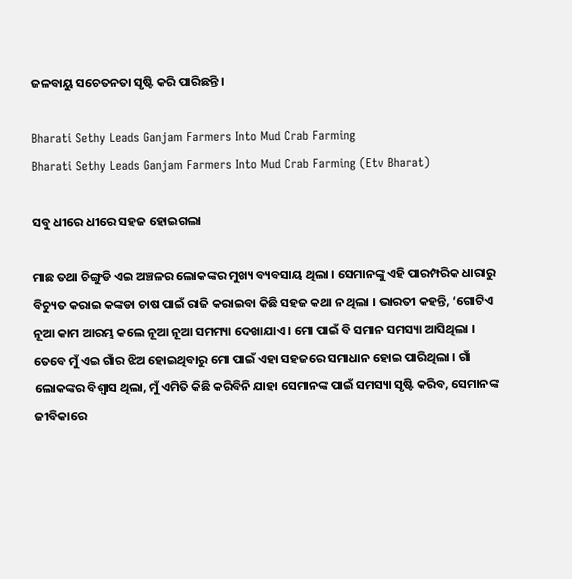ଜଳବାୟୁ ସଚେତନତା ସୃଷ୍ଟି କରି ପାରିଛନ୍ତି ।

Bharati Sethy Leads Ganjam Farmers Into Mud Crab Farming
Bharati Sethy Leads Ganjam Farmers Into Mud Crab Farming (Etv Bharat)

ସବୁ ଧୀରେ ଧୀରେ ସହଜ ହୋଇଗଲା

ମାଛ ତଥା ଚିଙ୍ଗୁଡି ଏଇ ଅଞ୍ଚଳର ଲୋକଙ୍କର ମୁଖ୍ୟ ବ୍ୟବସାୟ ଥିଲା । ସେମାନଙ୍କୁ ଏହି ପାରମ୍ପରିକ ଧାରାରୁ ବିଚ୍ୟୁତ କରାଇ କଙ୍କଡା ଚାଷ ପାଇଁ ରାଜି କରାଇବା କିଛି ସହଜ କଥା ନ ଥିଲା । ଭାରତୀ କହନ୍ତି, ‘ଗୋଟିଏ ନୂଆ କାମ ଆରମ୍ଭ କଲେ ନୂଆ ନୂଆ ସମମ୍ୟା ଦେଖାଯାଏ । ମୋ ପାଇଁ ବି ସମାନ ସମସ୍ୟା ଆସିଥିଲା । ତେବେ ମୁଁ ଏଇ ଗାଁର ଝିଅ ହୋଇଥିବାରୁ ମୋ ପାଇଁ ଏହା ସହଜରେ ସମାଧାନ ହୋଇ ପାରିଥିଲା । ଗାଁ ଲୋକଙ୍କର ବିଶ୍ୱାସ ଥିଲା, ମୁଁ ଏମିତି କିଛି କରିବିନି ଯାହା ସେମାନଙ୍କ ପାଇଁ ସମସ୍ୟା ସୃଷ୍ଟି କରିବ, ସେମାନଙ୍କ ଜୀବିକାରେ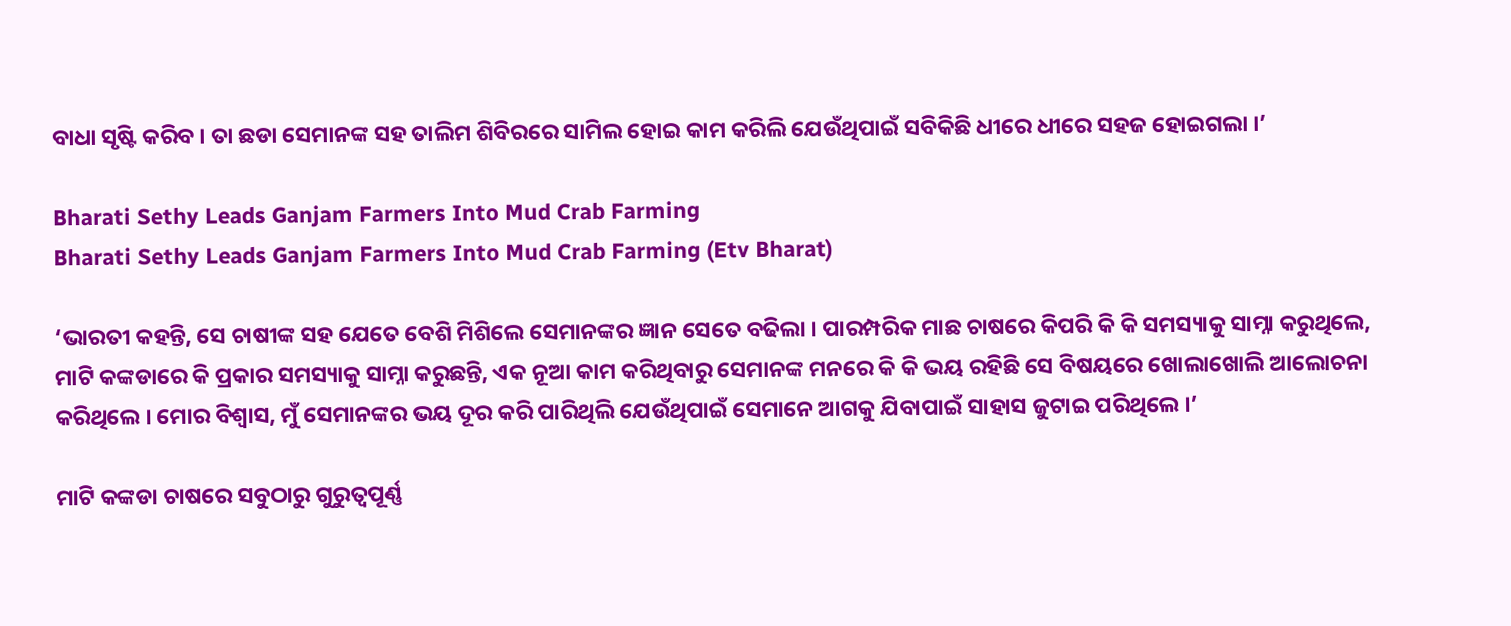ବାଧା ସୃଷ୍ଟି କରିବ । ତା ଛଡା ସେମାନଙ୍କ ସହ ତାଲିମ ଶିବିରରେ ସାମିଲ ହୋଇ କାମ କରିଲି ଯେଉଁଥିପାଇଁ ସବିକିଛି ଧୀରେ ଧୀରେ ସହଜ ହୋଇଗଲା ।’

Bharati Sethy Leads Ganjam Farmers Into Mud Crab Farming
Bharati Sethy Leads Ganjam Farmers Into Mud Crab Farming (Etv Bharat)

‘ଭାରତୀ କହନ୍ତି, ସେ ଚାଷୀଙ୍କ ସହ ଯେତେ ବେଶି ମିଶିଲେ ସେମାନଙ୍କର ଜ୍ଞାନ ସେତେ ବଢିଲା । ପାରମ୍ପରିକ ମାଛ ଚାଷରେ କିପରି କି କି ସମସ୍ୟାକୁ ସାମ୍ନା କରୁଥିଲେ, ମାଟି କଙ୍କଡାରେ କି ପ୍ରକାର ସମସ୍ୟାକୁ ସାମ୍ନା କରୁଛନ୍ତି, ଏକ ନୂଆ କାମ କରିଥିବାରୁ ସେମାନଙ୍କ ମନରେ କି କି ଭୟ ରହିଛି ସେ ବିଷୟରେ ଖୋଲାଖୋଲି ଆଲୋଚନା କରିଥିଲେ । ମୋର ବିଶ୍ୱାସ, ମୁଁ ସେମାନଙ୍କର ଭୟ ଦୂର କରି ପାରିଥିଲି ଯେଉଁଥିପାଇଁ ସେମାନେ ଆଗକୁ ଯିବାପାଇଁ ସାହାସ ଜୁଟାଇ ପରିଥିଲେ ।’

ମାଟି କଙ୍କଡା ଚାଷରେ ସବୁଠାରୁ ଗୁରୁତ୍ୱପୂର୍ଣ୍ଣ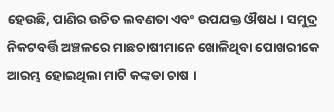ହେଉଛି, ପାଣିର ଉଚିତ ଲବଣତା ଏବଂ ଉପଯକ୍ତ ଔଷଧ । ସମୁଦ୍ର ନିକଟବର୍ତ୍ତି ଅଞ୍ଚଳରେ ମାଛଚାଷୀମାନେ ଖୋଳିଥିବା ପୋଖରୀକେ ଆରମ୍ଭ ହୋଇଥିଲା ମାଟି କଙ୍କଡା ଚାଷ ।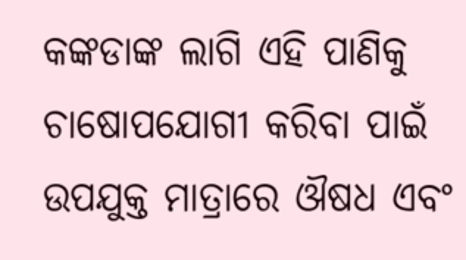କଙ୍କଡାଙ୍କ ଲାଗି ଏହି ପାଣିକୁ ଚାଷୋପଯୋଗୀ କରିବା ପାଇଁ ଉପଯୁକ୍ତ ମାତ୍ରାରେ ଔଷଧ ଏବଂ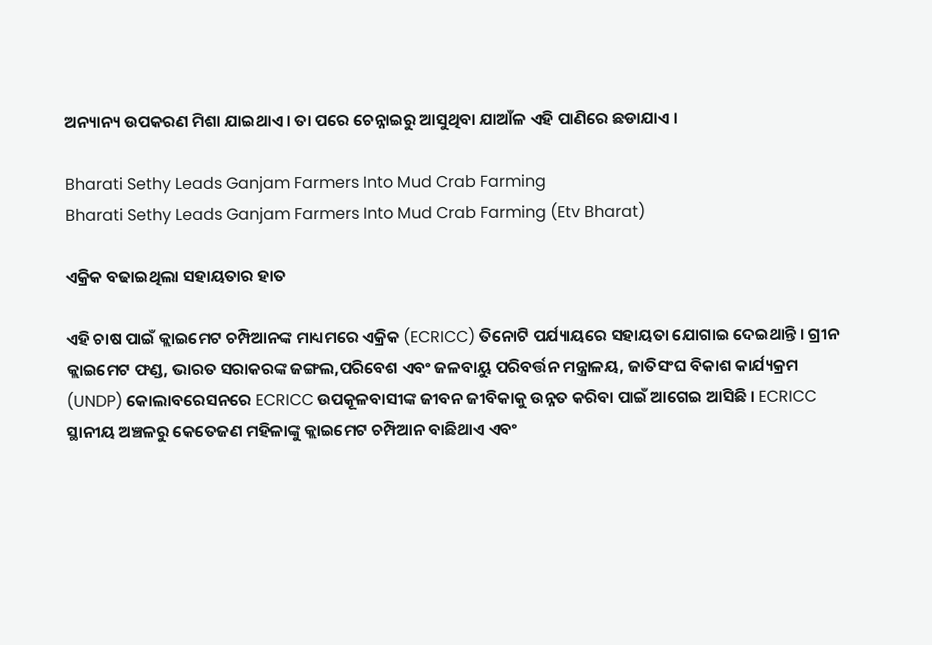ଅନ୍ୟାନ୍ୟ ଉପକରଣ ମିଶା ଯାଇଥାଏ । ତା ପରେ ଚେନ୍ନାଇରୁ ଆସୁଥିବା ଯାଆଁଳ ଏହି ପାଣିରେ ଛଡାଯାଏ ।

Bharati Sethy Leads Ganjam Farmers Into Mud Crab Farming
Bharati Sethy Leads Ganjam Farmers Into Mud Crab Farming (Etv Bharat)

ଏକ୍ରିକ ବଢାଇଥିଲା ସହାୟତାର ହାତ

ଏହି ଚାଷ ପାଇଁ କ୍ଲାଇମେଟ ଚମ୍ପିଆନଙ୍କ ମାଧ୍ୟମରେ ଏକ୍ରିକ (ECRICC) ତିନୋଟି ପର୍ଯ୍ୟାୟରେ ସହାୟତା ଯୋଗାଇ ଦେଇଥାନ୍ତି । ଗ୍ରୀନ କ୍ଲାଇମେଟ ଫଣ୍ଡ, ଭାରତ ସରାକରଙ୍କ ଜଙ୍ଗଲ,ପରିବେଶ ଏବଂ ଜଳବାୟୁ ପରିବର୍ତ୍ତନ ମନ୍ତ୍ରାଳୟ, ଜାତିସଂଘ ବିକାଶ କାର୍ଯ୍ୟକ୍ରମ (UNDP) କୋଲାବରେସନରେ ECRICC ଉପକୂଳବାସୀଙ୍କ ଜୀବନ ଜୀବିକାକୁ ଉନ୍ନତ କରିବା ପାଇଁ ଆଗେଇ ଆସିଛି । ECRICC ସ୍ଥାନୀୟ ଅଞ୍ଚଳରୁ କେତେଜଣ ମହିଳାଙ୍କୁ କ୍ଲାଇମେଟ ଚମ୍ପିଆନ ବାଛିଥାଏ ଏବଂ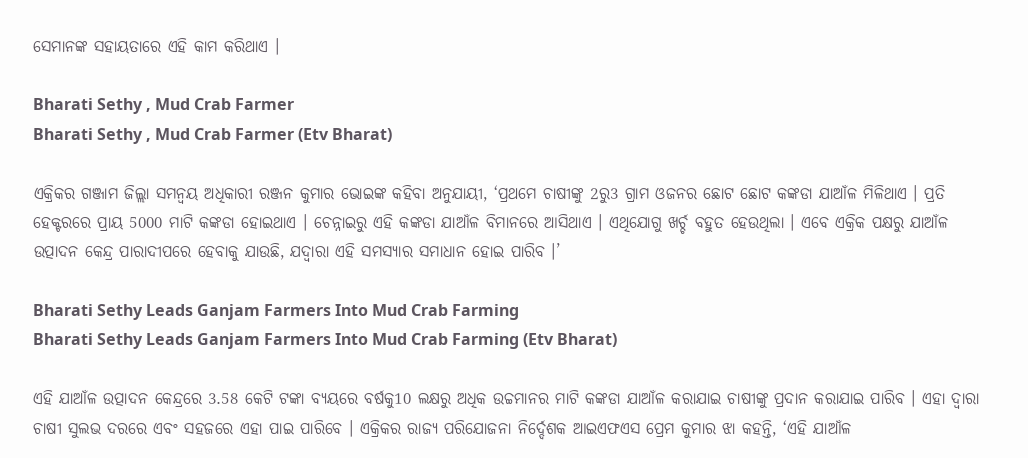ସେମାନଙ୍କ ସହାୟତାରେ ଏହି କାମ କରିଥାଏ ।

Bharati Sethy , Mud Crab Farmer
Bharati Sethy , Mud Crab Farmer (Etv Bharat)

ଏକ୍ରିକର ଗଞ୍ଜାମ ଜିଲ୍ଲା ସମନ୍ୱୟ ଅଧିକାରୀ ରଞ୍ଜନ କୁମାର ଭୋଇଙ୍କ କହିବା ଅନୁଯାୟୀ, ‘ପ୍ରଥମେ ଚାଷୀଙ୍କୁ 2ରୁ3 ଗ୍ରାମ ଓଜନର ଛୋଟ ଛୋଟ କଙ୍କଡା ଯାଆଁଳ ମିଳିଥାଏ । ପ୍ରତି ହେକ୍ଟରରେ ପ୍ରାୟ 5000 ମାଟି କଙ୍କଡା ହୋଇଥାଏ । ଚେନ୍ନାଇରୁ ଏହି କଙ୍କଡା ଯାଆଁଳ ବିମାନରେ ଆସିଥାଏ । ଏଥିଯୋଗୁ ଖର୍ଚ୍ଚ ବହୁତ ହେଉଥିଲା । ଏବେ ଏକ୍ରିକ ପକ୍ଷରୁ ଯାଆଁଳ ଉତ୍ପାଦନ କେନ୍ଦ୍ର ପାରାଦୀପରେ ହେବାକୁ ଯାଉଛି, ଯଦ୍ୱାରା ଏହି ସମସ୍ୟାର ସମାଧାନ ହୋଇ ପାରିବ ।’

Bharati Sethy Leads Ganjam Farmers Into Mud Crab Farming
Bharati Sethy Leads Ganjam Farmers Into Mud Crab Farming (Etv Bharat)

ଏହି ଯାଆଁଳ ଉତ୍ପାଦନ କେନ୍ଦ୍ରରେ 3.58 କେଟି ଟଙ୍କା ବ୍ୟୟରେ ବର୍ଷକୁ10 ଲକ୍ଷରୁ ଅଧିକ ଉଚ୍ଚମାନର ମାଟି କଙ୍କଡା ଯାଆଁଳ କରାଯାଇ ଚାଷୀଙ୍କୁ ପ୍ରଦାନ କରାଯାଇ ପାରିବ । ଏହା ଦ୍ୱାରା ଚାଷୀ ସୁଲଭ ଦରରେ ଏବଂ ସହଜରେ ଏହା ପାଇ ପାରିବେ । ଏକ୍ରିକର ରାଜ୍ୟ ପରିଯୋଜନା ନିର୍ଦ୍ଦେଶକ ଆଇଏଫଏସ ପ୍ରେମ କୁମାର ଝା କହନ୍ତି, ‘ଏହି ଯାଆଁଳ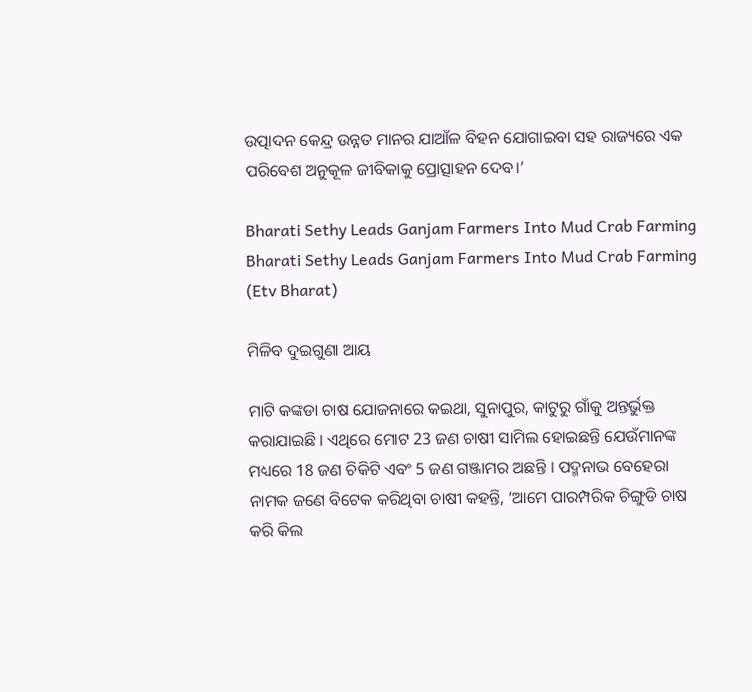ଉତ୍ପାଦନ କେନ୍ଦ୍ର ଉନ୍ନତ ମାନର ଯାଆଁଳ ବିହନ ଯୋଗାଇବା ସହ ରାଜ୍ୟରେ ଏକ ପରିବେଶ ଅନୁକୂଳ ଜୀବିକାକୁ ପ୍ରୋତ୍ସାହନ ଦେବ।’

Bharati Sethy Leads Ganjam Farmers Into Mud Crab Farming
Bharati Sethy Leads Ganjam Farmers Into Mud Crab Farming (Etv Bharat)

ମିଳିବ ଦୁଇଗୁଣା ଆୟ

ମାଟି କଙ୍କଡା ଚାଷ ଯୋଜନାରେ କଇଥା, ସୁନାପୁର, କାଟୁରୁ ଗାଁକୁ ଅନ୍ତର୍ଭୁକ୍ତ କରାଯାଇଛି । ଏଥିରେ ମୋଟ 23 ଜଣ ଚାଷୀ ସାମିଲ ହୋଇଛନ୍ତି ଯେଉଁମାନଙ୍କ ମଧ୍ୟରେ 18 ଜଣ ଚିକିଟି ଏବଂ 5 ଜଣ ଗଞ୍ଜାମର ଅଛନ୍ତି । ପଦ୍ମନାଭ ବେହେରା ନାମକ ଜଣେ ବିଟେକ କରିଥିବା ଚାଷୀ କହନ୍ତି, ‘ଆମେ ପାରମ୍ପରିକ ଚିଙ୍ଗୁଡି ଚାଷ କରି କିଲ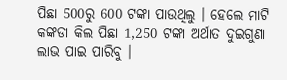ପିଛା 500ରୁ 600 ଟଙ୍କା ପାଉଥିଲୁ । ହେଲେ ମାଟି କଙ୍କଡା କିଲ ପିଛା 1,250 ଟଙ୍କା ଅର୍ଥାତ ଦୁଇଗୁଣା ଲାଭ ପାଇ ପାରିବୁ ।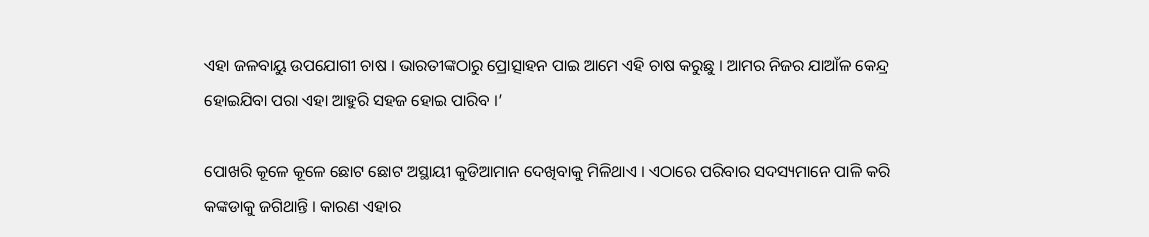ଏହା ଜଳବାୟୁ ଉପଯୋଗୀ ଚାଷ । ଭାରତୀଙ୍କଠାରୁ ପ୍ରୋତ୍ସାହନ ପାଇ ଆମେ ଏହି ଚାଷ କରୁଛୁ । ଆମର ନିଜର ଯାଆଁଳ କେନ୍ଦ୍ର ହୋଇଯିବା ପରା ଏହା ଆହୁରି ସହଜ ହୋଇ ପାରିବ ।’

ପୋଖରି କୂଳେ କୂଳେ ଛୋଟ ଛୋଟ ଅସ୍ଥାୟୀ କୁଡିଆମାନ ଦେଖିବାକୁ ମିଳିଥାଏ । ଏଠାରେ ପରିବାର ସଦସ୍ୟମାନେ ପାଳି କରି କଙ୍କଡାକୁ ଜଗିଥାନ୍ତି । କାରଣ ଏହାର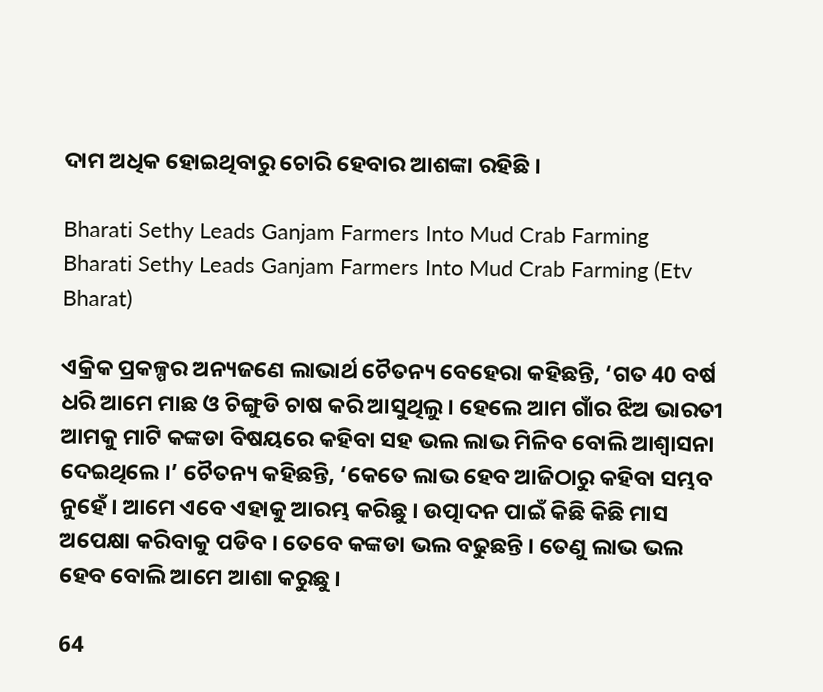ଦାମ ଅଧିକ ହୋଇଥିବାରୁ ଚୋରି ହେବାର ଆଶଙ୍କା ରହିଛି ।

Bharati Sethy Leads Ganjam Farmers Into Mud Crab Farming
Bharati Sethy Leads Ganjam Farmers Into Mud Crab Farming (Etv Bharat)

ଏକ୍ରିକ ପ୍ରକଳ୍ପର ଅନ୍ୟଜଣେ ଲାଭାର୍ଥ ଚୈତନ୍ୟ ବେହେରା କହିଛନ୍ତି, ‘ଗତ 40 ବର୍ଷ ଧରି ଆମେ ମାଛ ଓ ଚିଙ୍ଗୁଡି ଚାଷ କରି ଆସୁଥିଲୁ । ହେଲେ ଆମ ଗାଁର ଝିଅ ଭାରତୀ ଆମକୁ ମାଟି କଙ୍କଡା ବିଷୟରେ କହିବା ସହ ଭଲ ଲାଭ ମିଳିବ ବୋଲି ଆଶ୍ୱାସନା ଦେଇଥିଲେ ।’ ଚୈତନ୍ୟ କହିଛନ୍ତି, ‘କେତେ ଲାଭ ହେବ ଆଜିଠାରୁ କହିବା ସମ୍ଭବ ନୁହେଁ । ଆମେ ଏବେ ଏହାକୁ ଆରମ୍ଭ କରିଛୁ । ଉତ୍ପାଦନ ପାଇଁ କିଛି କିଛି ମାସ ଅପେକ୍ଷା କରିବାକୁ ପଡିବ । ତେବେ କଙ୍କଡା ଭଲ ବଢୁଛନ୍ତି । ତେଣୁ ଲାଭ ଭଲ ହେବ ବୋଲି ଆମେ ଆଶା କରୁଛୁ ।

64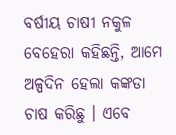ବର୍ଷୀୟ ଚାଷୀ ନକୁଳ ବେହେରା କହିଛନ୍ତି, ଆମେ ଅଳ୍ପଦିନ ହେଲା କଙ୍କଡା ଚାଷ କରିଛୁ । ଏବେ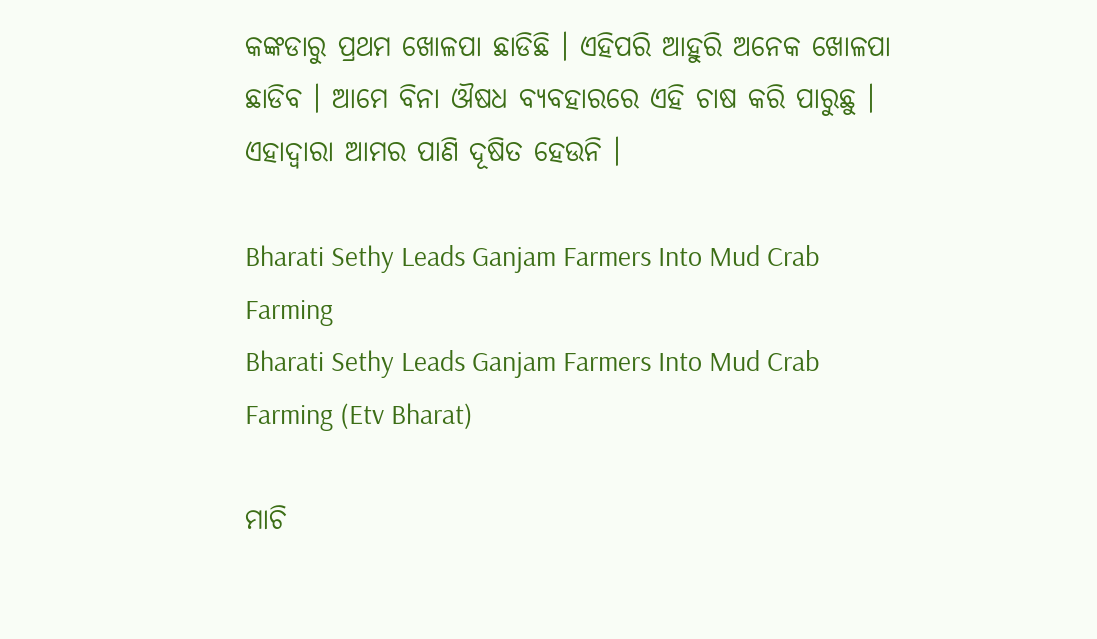କଙ୍କଡାରୁ ପ୍ରଥମ ଖୋଳପା ଛାଡିଛି । ଏହିପରି ଆହୁରି ଅନେକ ଖୋଳପା ଛାଡିବ । ଆମେ ବିନା ଔଷଧ ବ୍ୟବହାରରେ ଏହି ଚାଷ କରି ପାରୁଛୁ । ଏହାଦ୍ୱାରା ଆମର ପାଣି ଦୂଷିତ ହେଉନି ।

Bharati Sethy Leads Ganjam Farmers Into Mud Crab Farming
Bharati Sethy Leads Ganjam Farmers Into Mud Crab Farming (Etv Bharat)

ମାଚି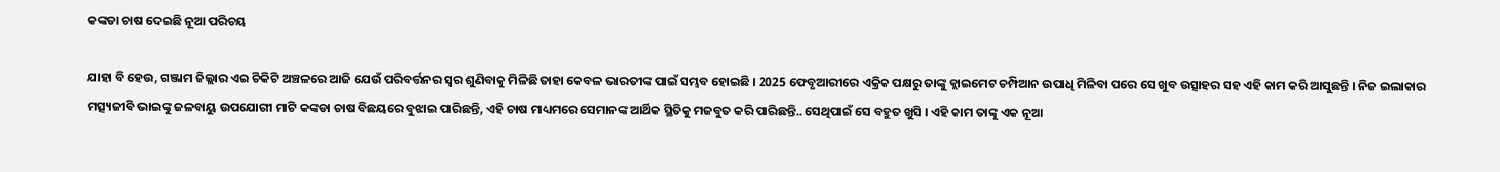କଙ୍କଡା ଚାଷ ଦେଇଛି ନୂଆ ପରିଚୟ

ଯାହା ବି ହେଉ, ଗଞ୍ଜାମ ଜିଲ୍ଲାର ଏଇ ଚିକିଟି ଅଞ୍ଚଳରେ ଆଜି ଯେଉଁ ପରିବର୍ତ୍ତନର ସ୍ୱର ଶୁଣିବାକୁ ମିଳିଛି ତାହା କେବଳ ଭାରତୀଙ୍କ ପାଇଁ ସମ୍ଭବ ହୋଇଛି । 2025 ଫେବୃଆରୀରେ ଏକ୍ରିକ ପକ୍ଷରୁ ତାଙ୍କୁ କ୍ଲାଇମେଟ ଚମ୍ପିଆନ ଉପାଧି ମିଳିବା ପରେ ସେ ଖୁବ ଉତ୍ସାହର ସହ ଏହି କାମ କରି ଆସୁଛନ୍ତି । ନିଜ ଇଲାକାର ମତ୍ସ୍ୟଜୀବି ଭାଇଙ୍କୁ ଜଳବାୟୁ ଉପଯୋଗୀ ମାଟି କଙ୍କଡା ଚାଷ ବିଛୟରେ ବୁଝାଇ ପାରିଛନ୍ତି, ଏହି ଚାଷ ମାଧ୍ୟମରେ ସେମାନଙ୍କ ଆର୍ଥିକ ସ୍ଥିତିକୁ ମଜବୁତ କରି ପାରିଛନ୍ତି.. ସେଥିପାଇଁ ସେ ବହୁତ ଖୁସି । ଏହି କାମ ତାଙ୍କୁ ଏକ ନୂଆ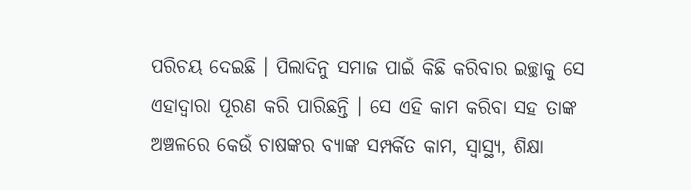ପରିଚୟ ଦେଇଛି । ପିଲାଦିନୁ ସମାଜ ପାଇଁ କିଛି କରିବାର ଇଚ୍ଛାକୁ ସେ ଏହାଦ୍ୱାରା ପୂରଣ କରି ପାରିଛନ୍ତି । ସେ ଏହି କାମ କରିବା ସହ ତାଙ୍କ ଅଞ୍ଚଳରେ କେଉଁ ଚାଷଙ୍କର ବ୍ୟାଙ୍କ ସମ୍ପର୍କିତ କାମ, ସ୍ୱାସ୍ଥ୍ୟ, ଶିକ୍ଷା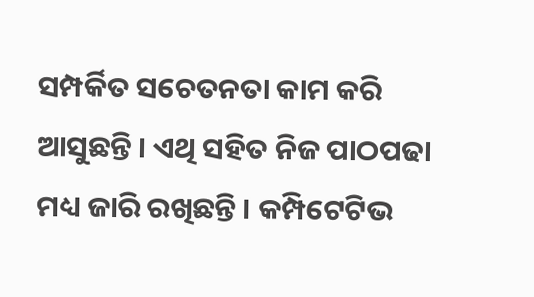ସମ୍ପର୍କିତ ସଚେତନତା କାମ କରି ଆସୁଛନ୍ତି । ଏଥି ସହିତ ନିଜ ପାଠପଢା ମଧ୍ୟ ଜାରି ରଖିଛନ୍ତି । କମ୍ପିଟେଟିଭ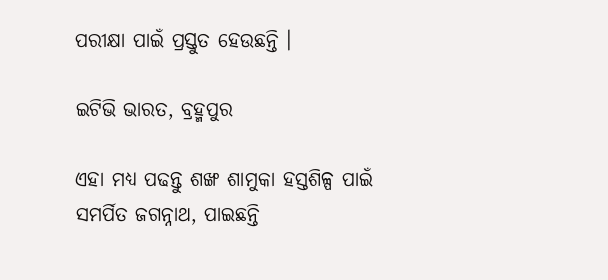ପରୀକ୍ଷା ପାଇଁ ପ୍ରସ୍ତୁତ ହେଉଛନ୍ତି ।

ଇଟିଭି ଭାରତ, ବ୍ରହ୍ମପୁର

ଏହା ମଧ୍ୟ ପଢନ୍ତୁ ଶଙ୍ଖ ଶାମୁକା ହସ୍ତଶିଳ୍ପ ପାଇଁ ସମର୍ପିତ ଜଗନ୍ନାଥ, ପାଇଛନ୍ତି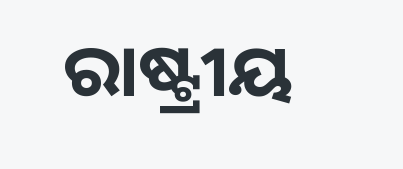ରାଷ୍ଟ୍ରୀୟ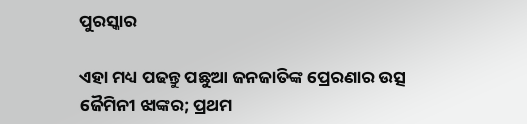ପୁରସ୍କାର

ଏହା ମଧ୍ୟ ପଢନ୍ତୁ ପଛୁଆ ଜନଜାତିଙ୍କ ପ୍ରେରଣାର ଉତ୍ସ ଜୈମିନୀ ଝାଙ୍କର; ପ୍ରଥମ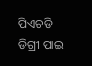ପିଏଚଡି ଡିଗ୍ରୀ ପାଇ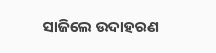ସାଜିଲେ ଉଦାହରଣ